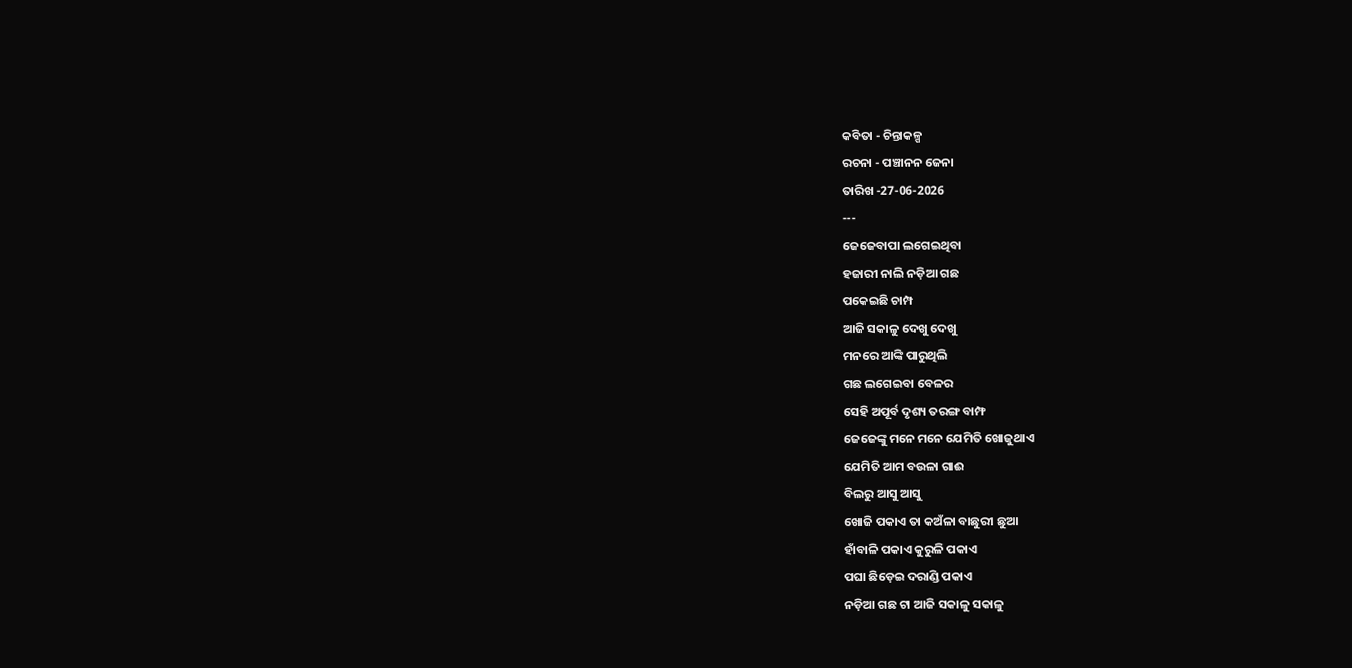କବିତା - ଚିନ୍ତାକଳ୍ପ
ରଚନା - ପଞ୍ଚାନନ ଜେନା
ତାରିଖ -27-06-2026
---
ଜେଜେବାପା ଲଗେଇଥିବା
ହଜାରୀ ନାଲି ନଡ଼ିଆ ଗଛ
ପକେଇଛି ଚାମ୍ପ
ଆଜି ସକାଳୁ ଦେଖୁ ଦେଖୁ
ମନରେ ଆଙ୍କି ପାରୁଥିଲି
ଗଛ ଲଗେଇବା ବେଳର
ସେହି ଅପୂର୍ବ ଦୃଶ୍ୟ ତରଙ୍ଗ ବାମ୍ଫ
ଜେଜେଙ୍କୁ ମନେ ମନେ ଯେମିତି ଖୋଜୁଥାଏ
ଯେମିତି ଆମ ବଉଳା ଗାଈ
ବିଲରୁ ଆସୁ ଆସୁ
ଖୋଜି ପକାଏ ତା କଅଁଳା ବାଛୁରୀ ଛୁଆ
ହାଁବାଳି ପକାଏ କୁରୁଳି ପକାଏ
ପଘା ଛିଡ଼େଇ ଦରାଣ୍ଡି ପକାଏ
ନଡ଼ିଆ ଗଛ ଟା ଆଜି ସକାଳୁ ସକାଳୁ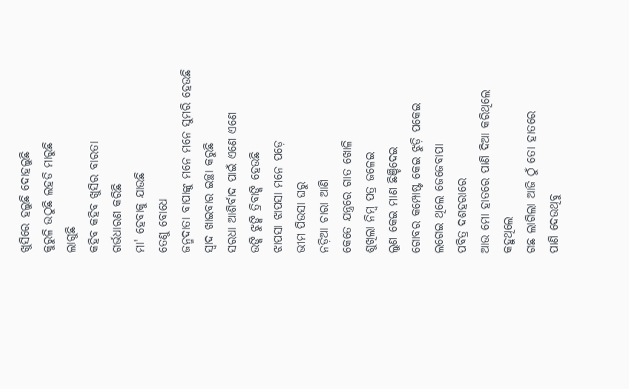ଖୁସିରେ ହଲୁଛି ଦୋହଲୁଛି
କୁରୁଳି ଉଠୁଛି ଲହଡି ମାରୁଛି
ଲାଗୁଛି
କହିବ କହିବ ଖୁସିର ବାରତା
ଗର୍ଭଧାରଣ କରିଛି
ମା' ହେବାକୁ ଯାଉଛି
ତେଣୁ ବୋଧେ
ଜନ୍ମଦାତା ବାପାଙ୍କୁ ମନେ ମନେ ସୁମରି ହେଉଛି
ସ୍ଵାଦ ଖାଇବାର ଇଚ୍ଛା କରୁଛି
ସରଧା ଆଶିର୍ବାଦ ପାଇଁ ଏଣେ ଏଣେ
ଉଙ୍କି ଝୁଙ୍କି ତ୍ରିବାଙ୍କି ହେଉଛି
ଝାପସା ଝାପସା ମନେ ପଡ଼େ
ଭୀମ ପିଉସା ଘରୁ
ନଡ଼ିଆ ଚାରା ଆଣି
କେତେ ଯନ୍ତ୍ରରେ ଗାତ ଖୋଳି
ଶୁଖିଲା ନିମ୍ବ ପତ୍ର ଜଳେଇ
ଲୁଣ କେଇ ମାଣ ଛିଞ୍ଚିଦେଇ
ଗୋବର କମ୍ପୋଷ୍ଟ କେଇ ଝୁଡ଼ି ପକେଇ
ଲଗେଇ ଥିଲେ ଜେଜେବାପା
ପବିତ୍ର ଦଶହରାରେ
ଆଉ ମୋ ହାତରେ ପାଣି ଦିଆ କରିଥିଲେ
କହୁଥିଲେ
ଗଛ ଲାଗିଲା ଆଜି ଠୁଁ ତୋ ହାତରେ
ପାଣି ଦେଉଥିବୁ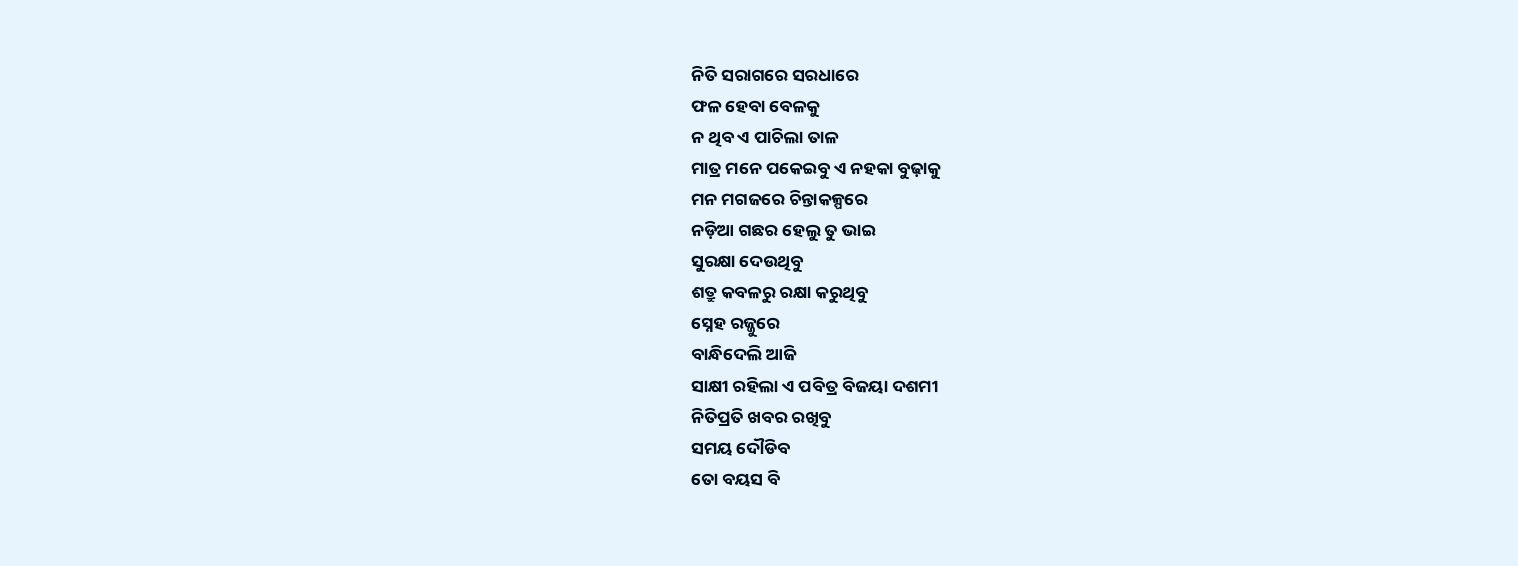ନିତି ସରାଗରେ ସରଧାରେ
ଫଳ ହେବା ବେଳକୁ
ନ ଥିବ ଏ ପାଚିଲା ତାଳ
ମାତ୍ର ମନେ ପକେଇବୁ ଏ ନହକା ବୁଢ଼ାକୁ
ମନ ମଗଜରେ ଚିନ୍ତାକଳ୍ପରେ
ନଡ଼ିଆ ଗଛର ହେଲୁ ତୁ ଭାଇ
ସୁରକ୍ଷା ଦେଉଥିବୁ
ଶତ୍ରୁ କବଳରୁ ରକ୍ଷା କରୁଥିବୁ
ସ୍ନେହ ରଜ୍ଜୁରେ
ବାନ୍ଧିଦେଲି ଆଜି
ସାକ୍ଷୀ ରହିଲା ଏ ପବିତ୍ର ବିଜୟା ଦଶମୀ
ନିତିପ୍ରତି ଖବର ରଖିବୁ
ସମୟ ଦୌଡିବ
ତୋ ବୟସ ବି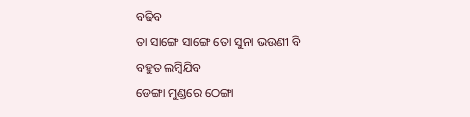ବଢିବ
ତା ସାଙ୍ଗେ ସାଙ୍ଗେ ତୋ ସୁନା ଭଉଣୀ ବି
ବହୁତ ଲମ୍ବିଯିବ
ଡେଙ୍ଗା ମୁଣ୍ଡରେ ଠେଙ୍ଗା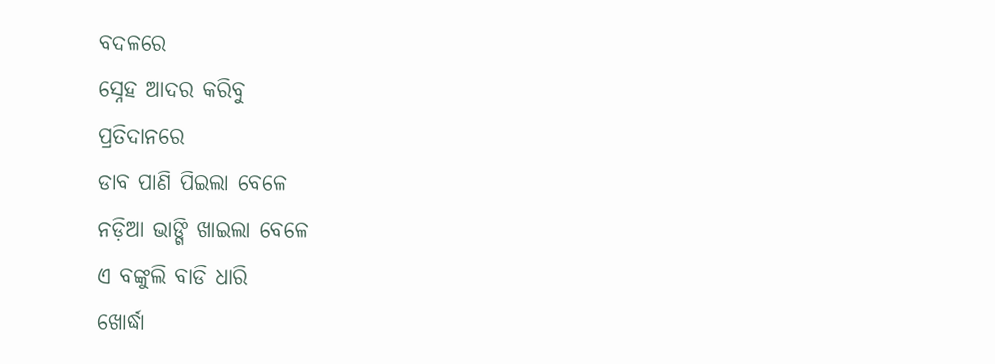ବଦଳରେ
ସ୍ନେହ ଆଦର କରିବୁ
ପ୍ରତିଦାନରେ
ଡାବ ପାଣି ପିଇଲା ବେଳେ
ନଡ଼ିଆ ଭାଙ୍ଗି ଖାଇଲା ବେଳେ
ଏ ବଙ୍କୁଲି ବାଡି ଧାରି
ଖୋର୍ଦ୍ଧା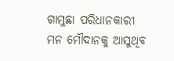ଗାମୁଛା ପରିଧାନକାରୀ
ମନ ମୌଦାନକୁ ଆସୁଥିବ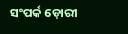ସଂପର୍କ ଡ଼ୋରୀ